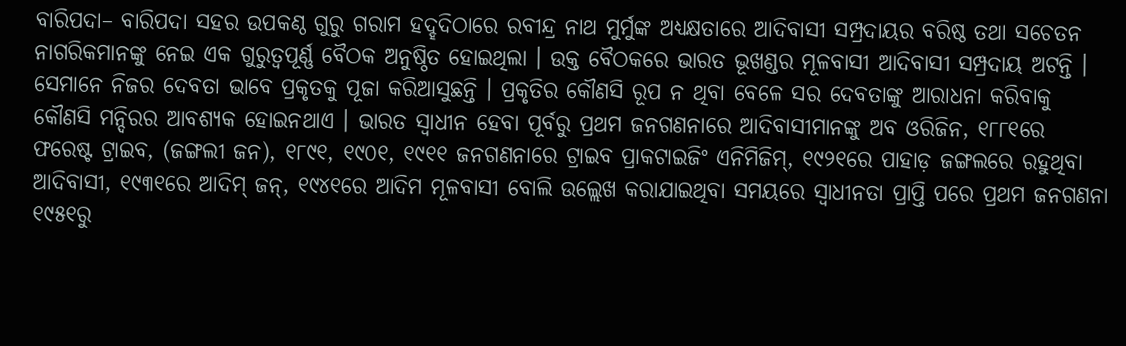ବାରିପଦା– ବାରିପଦା ସହର ଉପକଣ୍ଠ ଗୁରୁ ଗରାମ ହଦ୍ହଦିଠାରେ ରବୀନ୍ଦ୍ର ନାଥ ମୁର୍ମୁଙ୍କ ଅଧ୍ୟକ୍ଷତାରେ ଆଦିବାସୀ ସମ୍ପ୍ରଦାୟର ବରିଷ୍ଠ ତଥା ସଚେତନ ନାଗରିକମାନଙ୍କୁ ନେଇ ଏକ ଗୁରୁତ୍ୱପୂର୍ଣ୍ଣ ବୈଠକ ଅନୁଷ୍ଠିତ ହୋଇଥିଲା । ଉକ୍ତ ବୈଠକରେ ଭାରତ ଭୂଖଣ୍ଡର ମୂଳବାସୀ ଆଦିବାସୀ ସମ୍ପ୍ରଦାୟ ଅଟନ୍ତି । ସେମାନେ ନିଜର ଦେବତା ଭାବେ ପ୍ରକୃତକୁ ପୂଜା କରିଆସୁଛନ୍ତି । ପ୍ରକୃତିର କୌଣସି ରୂପ ନ ଥିବା ବେଳେ ସର ଦେବତାଙ୍କୁ ଆରାଧନା କରିବାକୁ କୌଣସି ମନ୍ଦିରର ଆବଶ୍ୟକ ହୋଇନଥାଏ । ଭାରତ ସ୍ୱାଧୀନ ହେବା ପୂର୍ବରୁ ପ୍ରଥମ ଜନଗଣନାରେ ଆଦିବାସୀମାନଙ୍କୁ ଅବ ଓରିଜିନ, ୧୮୮୧ରେ ଫରେଷ୍ଟ ଟ୍ରାଇବ, (ଜଙ୍ଗଲୀ ଜନ), ୧୮୯୧, ୧୯୦୧, ୧୯୧୧ ଜନଗଣନାରେ ଟ୍ରାଇବ ପ୍ରାକଟାଇଜିଂ ଏନିମିଜିମ୍, ୧୯୨୧ରେ ପାହାଡ଼ ଜଙ୍ଗଲରେ ରହୁଥିବା ଆଦିବାସୀ, ୧୯୩୧ରେ ଆଦିମ୍ ଜନ୍, ୧୯୪୧ରେ ଆଦିମ ମୂଳବାସୀ ବୋଲି ଉଲ୍ଲେଖ କରାଯାଇଥିବା ସମୟରେ ସ୍ୱାଧୀନତା ପ୍ରାପ୍ତି ପରେ ପ୍ରଥମ ଜନଗଣନା ୧୯୫୧ରୁ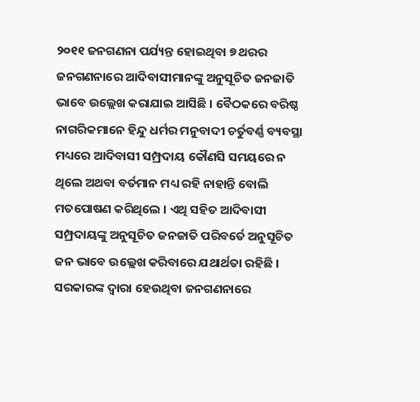୨୦୧୧ ଜନଗଣନା ପର୍ଯ୍ୟନ୍ତ ହୋଇଥିବା ୭ ଥରର ଜନଗଣନାରେ ଆଦିବାସୀମାନଙ୍କୁ ଅନୁସୂଚିତ ଜନଜାତି ଭାବେ ଉଲ୍ଲେଖ କରାଯାଇ ଆସିଛି । ବୈଠକରେ ବରିଷ୍ଠ ନାଗରିକମାନେ ହିନ୍ଦୁ ଧର୍ମର ମନୁବାଦୀ ଚର୍ତୁବର୍ଣ୍ଣ ବ୍ୟବସ୍ଥା ମଧ୍ୟରେ ଆଦିବାସୀ ସମ୍ପ୍ରଦାୟ କୌଣସି ସମୟରେ ନ ଥିଲେ ଅଥବା ବର୍ତମାନ ମଧ୍ୟ ରହି ନାହାନ୍ତି ବୋଲି ମତପୋଷଣ କରିଥିଲେ । ଏଥି ସହିତ ଆଦିବାସୀ ସମ୍ପ୍ରଦାୟଙ୍କୁ ଅନୁସୂଚିତ ଜନଜାତି ପରିବର୍ତେ ଅନୁସୂଚିତ ଜନ ଭାବେ ଉଲ୍ଲେଖ କରିବାରେ ଯଥାର୍ଥତା ରହିଛି । ସରକାରଙ୍କ ଦ୍ୱାରା ହେଉଥିବା ଜନଗଣନାରେ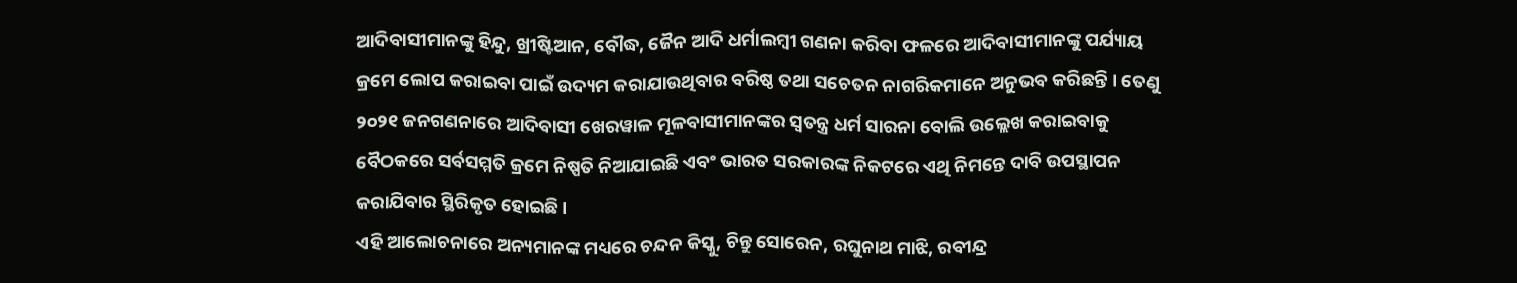ଆଦିବାସୀମାନଙ୍କୁ ହିନ୍ଦୁ, ଖ୍ରୀଷ୍ଟିଆନ, ବୌଦ୍ଧ, ଜୈନ ଆଦି ଧର୍ମାଲମ୍ବୀ ଗଣନା କରିବା ଫଳରେ ଆଦିବାସୀମାନଙ୍କୁ ପର୍ଯ୍ୟାୟ କ୍ରମେ ଲୋପ କରାଇବା ପାଇଁ ଉଦ୍ୟମ କରାଯାଉଥିବାର ବରିଷ୍ଠ ତଥା ସଚେତନ ନାଗରିକମାନେ ଅନୁଭବ କରିଛନ୍ତି । ତେଣୁ ୨୦୨୧ ଜନଗଣନାରେ ଆଦିବାସୀ ଖେରୱାଳ ମୂଳବାସୀମାନଙ୍କର ସ୍ୱତନ୍ତ୍ର ଧର୍ମ ସାରନା ବୋଲି ଉଲ୍ଲେଖ କରାଇବାକୁ ବୈଠକରେ ସର୍ବସମ୍ମତି କ୍ରମେ ନିଷ୍ପତି ନିଆଯାଇଛି ଏବଂ ଭାରତ ସରକାରଙ୍କ ନିକଟରେ ଏଥି ନିମନ୍ତେ ଦାବି ଉପସ୍ଥାପନ କରାଯିବାର ସ୍ଥିରିକୃତ ହୋଇଛି ।
ଏହି ଆଲୋଚନାରେ ଅନ୍ୟମାନଙ୍କ ମଧ୍ୟରେ ଚନ୍ଦନ କିସ୍କୁ, ଚିନ୍ତୁ ସୋରେନ, ରଘୁନାଥ ମାଝି, ରବୀନ୍ଦ୍ର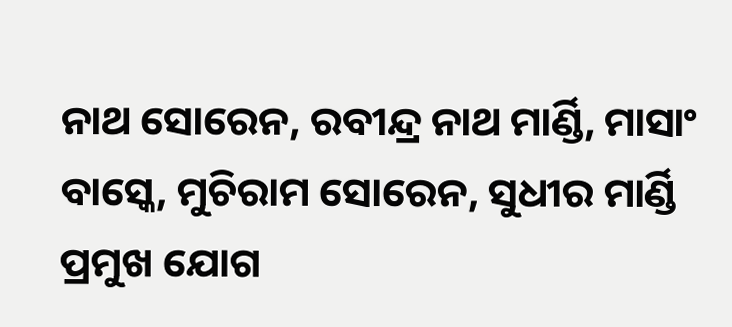ନାଥ ସୋରେନ, ରବୀନ୍ଦ୍ର ନାଥ ମାର୍ଣ୍ଡି, ମାସାଂ ବାସ୍କେ, ମୁଚିରାମ ସୋରେନ, ସୁଧୀର ମାର୍ଣ୍ଡି ପ୍ରମୁଖ ଯୋଗ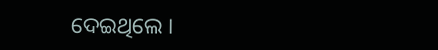ଦେଇଥିଲେ ।